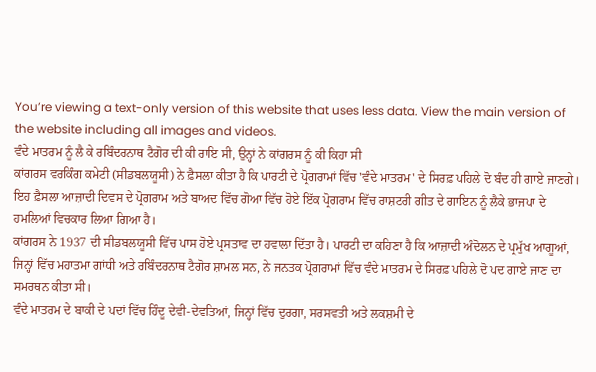You’re viewing a text-only version of this website that uses less data. View the main version of the website including all images and videos.
ਵੰਦੇ ਮਾਤਰਮ ਨੂੰ ਲੈ ਕੇ ਰਬਿੰਦਰਨਾਥ ਟੈਗੋਰ ਦੀ ਕੀ ਰਾਇ ਸੀ, ਉਨ੍ਹਾਂ ਨੇ ਕਾਂਗਰਸ ਨੂੰ ਕੀ ਕਿਹਾ ਸੀ
ਕਾਂਗਰਸ ਵਰਕਿੰਗ ਕਮੇਟੀ (ਸੀਡਬਲਯੂਸੀ) ਨੇ ਫ਼ੈਸਲਾ ਕੀਤਾ ਹੈ ਕਿ ਪਾਰਟੀ ਦੇ ਪ੍ਰੋਗਰਾਮਾਂ ਵਿੱਚ 'ਵੰਦੇ ਮਾਤਰਮ' ਦੇ ਸਿਰਫ਼ ਪਹਿਲੇ ਦੋ ਬੰਦ ਹੀ ਗਾਏ ਜਾਣਗੇ।
ਇਹ ਫ਼ੈਸਲਾ ਆਜ਼ਾਦੀ ਦਿਵਸ ਦੇ ਪ੍ਰੋਗਰਾਮ ਅਤੇ ਬਾਅਦ ਵਿੱਚ ਗੋਆ ਵਿੱਚ ਹੋਏ ਇੱਕ ਪ੍ਰੋਗਰਾਮ ਵਿੱਚ ਰਾਸ਼ਟਰੀ ਗੀਤ ਦੇ ਗਾਇਨ ਨੂੰ ਲੈਕੇ ਭਾਜਪਾ ਦੇ ਹਮਲਿਆਂ ਵਿਚਕਾਰ ਲਿਆ ਗਿਆ ਹੈ।
ਕਾਂਗਰਸ ਨੇ 1937 ਦੀ ਸੀਡਬਲਯੂਸੀ ਵਿੱਚ ਪਾਸ ਹੋਏ ਪ੍ਰਸਤਾਵ ਦਾ ਹਵਾਲਾ ਦਿੱਤਾ ਹੈ। ਪਾਰਟੀ ਦਾ ਕਹਿਣਾ ਹੈ ਕਿ ਆਜ਼ਾਦੀ ਅੰਦੋਲਨ ਦੇ ਪ੍ਰਮੁੱਖ ਆਗੂਆਂ, ਜਿਨ੍ਹਾਂ ਵਿੱਚ ਮਹਾਤਮਾ ਗਾਂਧੀ ਅਤੇ ਰਬਿੰਦਰਨਾਥ ਟੈਗੋਰ ਸ਼ਾਮਲ ਸਨ, ਨੇ ਜਨਤਕ ਪ੍ਰੋਗਰਾਮਾਂ ਵਿੱਚ ਵੰਦੇ ਮਾਤਰਮ ਦੇ ਸਿਰਫ਼ ਪਹਿਲੇ ਦੋ ਪਦ ਗਾਏ ਜਾਣ ਦਾ ਸਮਰਥਨ ਕੀਤਾ ਸੀ।
ਵੰਦੇ ਮਾਤਰਮ ਦੇ ਬਾਕੀ ਦੇ ਪਦਾਂ ਵਿੱਚ ਹਿੰਦੂ ਦੇਵੀ-ਦੇਵਤਿਆਂ, ਜਿਨ੍ਹਾਂ ਵਿੱਚ ਦੁਰਗਾ, ਸਰਸਵਤੀ ਅਤੇ ਲਕਸ਼ਮੀ ਦੇ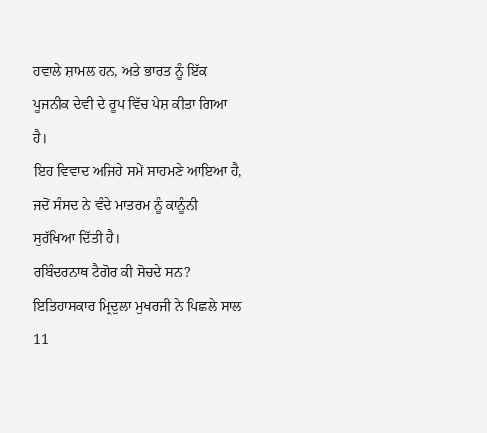ਹਵਾਲੇ ਸ਼ਾਮਲ ਹਨ, ਅਤੇ ਭਾਰਤ ਨੂੰ ਇੱਕ ਪੂਜਨੀਕ ਦੇਵੀ ਦੇ ਰੂਪ ਵਿੱਚ ਪੇਸ਼ ਕੀਤਾ ਗਿਆ ਹੈ।
ਇਹ ਵਿਵਾਦ ਅਜਿਹੇ ਸਮੇਂ ਸਾਹਮਣੇ ਆਇਆ ਹੈ, ਜਦੋਂ ਸੰਸਦ ਨੇ ਵੰਦੇ ਮਾਤਰਮ ਨੂੰ ਕਾਨੂੰਨੀ ਸੁਰੱਖਿਆ ਦਿੱਤੀ ਹੈ।
ਰਬਿੰਦਰਨਾਥ ਟੈਗੋਰ ਕੀ ਸੋਚਦੇ ਸਨ?
ਇਤਿਹਾਸਕਾਰ ਮ੍ਰਿਦੁਲਾ ਮੁਖਰਜੀ ਨੇ ਪਿਛਲੇ ਸਾਲ 11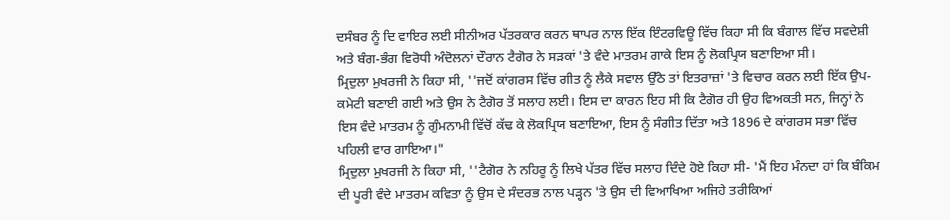ਦਸੰਬਰ ਨੂੰ ਦਿ ਵਾਇਰ ਲਈ ਸੀਨੀਅਰ ਪੱਤਰਕਾਰ ਕਰਨ ਥਾਪਰ ਨਾਲ ਇੱਕ ਇੰਟਰਵਿਊ ਵਿੱਚ ਕਿਹਾ ਸੀ ਕਿ ਬੰਗਾਲ ਵਿੱਚ ਸਵਦੇਸ਼ੀ ਅਤੇ ਬੰਗ-ਭੰਗ ਵਿਰੋਧੀ ਅੰਦੋਲਨਾਂ ਦੌਰਾਨ ਟੈਗੋਰ ਨੇ ਸੜਕਾਂ 'ਤੇ ਵੰਦੇ ਮਾਤਰਮ ਗਾਕੇ ਇਸ ਨੂੰ ਲੋਕਪ੍ਰਿਯ ਬਣਾਇਆ ਸੀ।
ਮ੍ਰਿਦੁਲਾ ਮੁਖਰਜੀ ਨੇ ਕਿਹਾ ਸੀ, ''ਜਦੋਂ ਕਾਂਗਰਸ ਵਿੱਚ ਗੀਤ ਨੂੰ ਲੈਕੇ ਸਵਾਲ ਉੱਠੇ ਤਾਂ ਇਤਰਾਜ਼ਾਂ 'ਤੇ ਵਿਚਾਰ ਕਰਨ ਲਈ ਇੱਕ ਉਪ-ਕਮੇਟੀ ਬਣਾਈ ਗਈ ਅਤੇ ਉਸ ਨੇ ਟੈਗੋਰ ਤੋਂ ਸਲਾਹ ਲਈ। ਇਸ ਦਾ ਕਾਰਨ ਇਹ ਸੀ ਕਿ ਟੈਗੋਰ ਹੀ ਉਹ ਵਿਅਕਤੀ ਸਨ, ਜਿਨ੍ਹਾਂ ਨੇ ਇਸ ਵੰਦੇ ਮਾਤਰਮ ਨੂੰ ਗੁੰਮਨਾਮੀ ਵਿੱਚੋਂ ਕੱਢ ਕੇ ਲੋਕਪ੍ਰਿਯ ਬਣਾਇਆ, ਇਸ ਨੂੰ ਸੰਗੀਤ ਦਿੱਤਾ ਅਤੇ 1896 ਦੇ ਕਾਂਗਰਸ ਸਭਾ ਵਿੱਚ ਪਹਿਲੀ ਵਾਰ ਗਾਇਆ।"
ਮ੍ਰਿਦੁਲਾ ਮੁਖਰਜੀ ਨੇ ਕਿਹਾ ਸੀ, ''ਟੈਗੋਰ ਨੇ ਨਹਿਰੂ ਨੂੰ ਲਿਖੇ ਪੱਤਰ ਵਿੱਚ ਸਲਾਹ ਦਿੰਦੇ ਹੋਏ ਕਿਹਾ ਸੀ- 'ਮੈਂ ਇਹ ਮੰਨਦਾ ਹਾਂ ਕਿ ਬੰਕਿਮ ਦੀ ਪੂਰੀ ਵੰਦੇ ਮਾਤਰਮ ਕਵਿਤਾ ਨੂੰ ਉਸ ਦੇ ਸੰਦਰਭ ਨਾਲ ਪੜ੍ਹਨ 'ਤੇ ਉਸ ਦੀ ਵਿਆਖਿਆ ਅਜਿਹੇ ਤਰੀਕਿਆਂ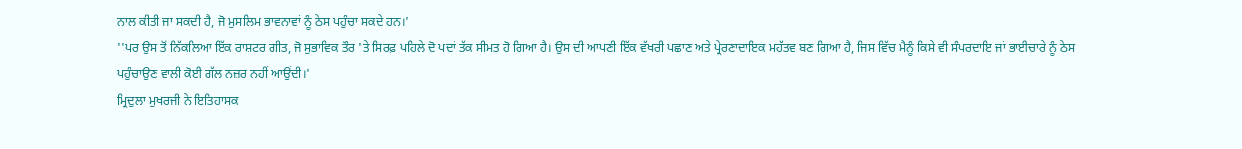ਨਾਲ ਕੀਤੀ ਜਾ ਸਕਦੀ ਹੈ, ਜੋ ਮੁਸਲਿਮ ਭਾਵਨਾਵਾਂ ਨੂੰ ਠੇਸ ਪਹੁੰਚਾ ਸਕਦੇ ਹਨ।'
''ਪਰ ਉਸ ਤੋਂ ਨਿੱਕਲਿਆ ਇੱਕ ਰਾਸ਼ਟਰ ਗੀਤ, ਜੋ ਸੁਭਾਵਿਕ ਤੌਰ 'ਤੇ ਸਿਰਫ਼ ਪਹਿਲੇ ਦੋ ਪਦਾਂ ਤੱਕ ਸੀਮਤ ਹੋ ਗਿਆ ਹੈ। ਉਸ ਦੀ ਆਪਣੀ ਇੱਕ ਵੱਖਰੀ ਪਛਾਣ ਅਤੇ ਪ੍ਰੇਰਣਾਦਾਇਕ ਮਹੱਤਵ ਬਣ ਗਿਆ ਹੈ, ਜਿਸ ਵਿੱਚ ਮੈਨੂੰ ਕਿਸੇ ਵੀ ਸੰਪਰਦਾਇ ਜਾਂ ਭਾਈਚਾਰੇ ਨੂੰ ਠੇਸ ਪਹੁੰਚਾਉਣ ਵਾਲੀ ਕੋਈ ਗੱਲ ਨਜ਼ਰ ਨਹੀਂ ਆਉਂਦੀ।'
ਮ੍ਰਿਦੁਲਾ ਮੁਖਰਜੀ ਨੇ ਇਤਿਹਾਸਕ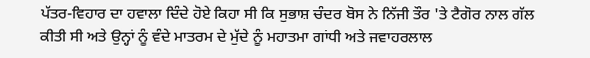ਪੱਤਰ-ਵਿਹਾਰ ਦਾ ਹਵਾਲਾ ਦਿੰਦੇ ਹੋਏ ਕਿਹਾ ਸੀ ਕਿ ਸੁਭਾਸ਼ ਚੰਦਰ ਬੋਸ ਨੇ ਨਿੱਜੀ ਤੌਰ 'ਤੇ ਟੈਗੋਰ ਨਾਲ ਗੱਲ ਕੀਤੀ ਸੀ ਅਤੇ ਉਨ੍ਹਾਂ ਨੂੰ ਵੰਦੇ ਮਾਤਰਮ ਦੇ ਮੁੱਦੇ ਨੂੰ ਮਹਾਤਮਾ ਗਾਂਧੀ ਅਤੇ ਜਵਾਹਰਲਾਲ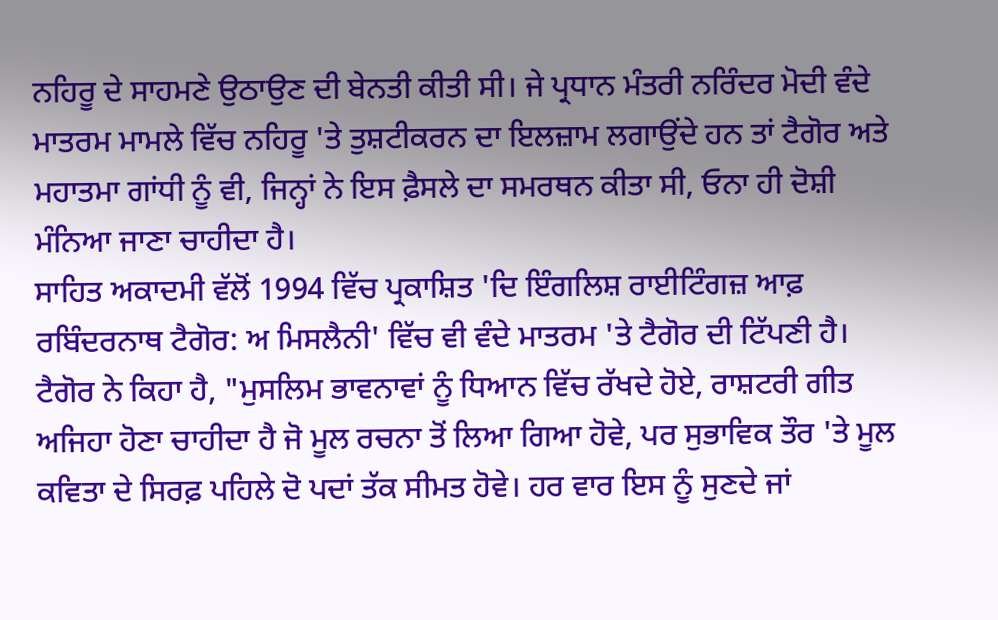ਨਹਿਰੂ ਦੇ ਸਾਹਮਣੇ ਉਠਾਉਣ ਦੀ ਬੇਨਤੀ ਕੀਤੀ ਸੀ। ਜੇ ਪ੍ਰਧਾਨ ਮੰਤਰੀ ਨਰਿੰਦਰ ਮੋਦੀ ਵੰਦੇ ਮਾਤਰਮ ਮਾਮਲੇ ਵਿੱਚ ਨਹਿਰੂ 'ਤੇ ਤੁਸ਼ਟੀਕਰਨ ਦਾ ਇਲਜ਼ਾਮ ਲਗਾਉਂਦੇ ਹਨ ਤਾਂ ਟੈਗੋਰ ਅਤੇ ਮਹਾਤਮਾ ਗਾਂਧੀ ਨੂੰ ਵੀ, ਜਿਨ੍ਹਾਂ ਨੇ ਇਸ ਫ਼ੈਸਲੇ ਦਾ ਸਮਰਥਨ ਕੀਤਾ ਸੀ, ਓਨਾ ਹੀ ਦੋਸ਼ੀ ਮੰਨਿਆ ਜਾਣਾ ਚਾਹੀਦਾ ਹੈ।
ਸਾਹਿਤ ਅਕਾਦਮੀ ਵੱਲੋਂ 1994 ਵਿੱਚ ਪ੍ਰਕਾਸ਼ਿਤ 'ਦਿ ਇੰਗਲਿਸ਼ ਰਾਈਟਿੰਗਜ਼ ਆਫ਼ ਰਬਿੰਦਰਨਾਥ ਟੈਗੋਰ: ਅ ਮਿਸਲੈਨੀ' ਵਿੱਚ ਵੀ ਵੰਦੇ ਮਾਤਰਮ 'ਤੇ ਟੈਗੋਰ ਦੀ ਟਿੱਪਣੀ ਹੈ।
ਟੈਗੋਰ ਨੇ ਕਿਹਾ ਹੈ, "ਮੁਸਲਿਮ ਭਾਵਨਾਵਾਂ ਨੂੰ ਧਿਆਨ ਵਿੱਚ ਰੱਖਦੇ ਹੋਏ, ਰਾਸ਼ਟਰੀ ਗੀਤ ਅਜਿਹਾ ਹੋਣਾ ਚਾਹੀਦਾ ਹੈ ਜੋ ਮੂਲ ਰਚਨਾ ਤੋਂ ਲਿਆ ਗਿਆ ਹੋਵੇ, ਪਰ ਸੁਭਾਵਿਕ ਤੌਰ 'ਤੇ ਮੂਲ ਕਵਿਤਾ ਦੇ ਸਿਰਫ਼ ਪਹਿਲੇ ਦੋ ਪਦਾਂ ਤੱਕ ਸੀਮਤ ਹੋਵੇ। ਹਰ ਵਾਰ ਇਸ ਨੂੰ ਸੁਣਦੇ ਜਾਂ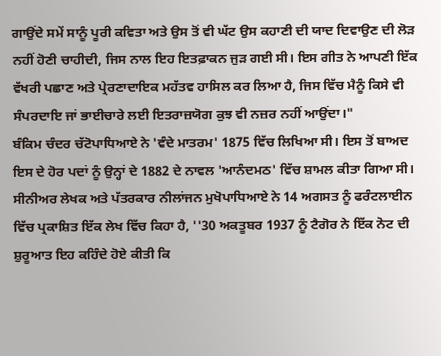ਗਾਉਂਦੇ ਸਮੇਂ ਸਾਨੂੰ ਪੂਰੀ ਕਵਿਤਾ ਅਤੇ ਉਸ ਤੋਂ ਵੀ ਘੱਟ ਉਸ ਕਹਾਣੀ ਦੀ ਯਾਦ ਦਿਵਾਉਣ ਦੀ ਲੋੜ ਨਹੀਂ ਹੋਣੀ ਚਾਹੀਦੀ, ਜਿਸ ਨਾਲ ਇਹ ਇਤਫ਼ਾਕਨ ਜੁੜ ਗਈ ਸੀ। ਇਸ ਗੀਤ ਨੇ ਆਪਣੀ ਇੱਕ ਵੱਖਰੀ ਪਛਾਣ ਅਤੇ ਪ੍ਰੇਰਣਾਦਾਇਕ ਮਹੱਤਵ ਹਾਸਿਲ ਕਰ ਲਿਆ ਹੈ, ਜਿਸ ਵਿੱਚ ਮੈਨੂੰ ਕਿਸੇ ਵੀ ਸੰਪਰਦਾਇ ਜਾਂ ਭਾਈਚਾਰੇ ਲਈ ਇਤਰਾਜ਼ਯੋਗ ਕੁਝ ਵੀ ਨਜ਼ਰ ਨਹੀਂ ਆਉਂਦਾ।"
ਬੰਕਿਮ ਚੰਦਰ ਚੱਟੋਪਾਧਿਆਏ ਨੇ 'ਵੰਦੇ ਮਾਤਰਮ' 1875 ਵਿੱਚ ਲਿਖਿਆ ਸੀ। ਇਸ ਤੋਂ ਬਾਅਦ ਇਸ ਦੇ ਹੋਰ ਪਦਾਂ ਨੂੰ ਉਨ੍ਹਾਂ ਦੇ 1882 ਦੇ ਨਾਵਲ 'ਆਨੰਦਮਠ' ਵਿੱਚ ਸ਼ਾਮਲ ਕੀਤਾ ਗਿਆ ਸੀ।
ਸੀਨੀਅਰ ਲੇਖਕ ਅਤੇ ਪੱਤਰਕਾਰ ਨੀਲਾਂਜਨ ਮੁਖੋਪਾਧਿਆਏ ਨੇ 14 ਅਗਸਤ ਨੂੰ ਫਰੰਟਲਾਈਨ ਵਿੱਚ ਪ੍ਰਕਾਸ਼ਿਤ ਇੱਕ ਲੇਖ ਵਿੱਚ ਕਿਹਾ ਹੈ, ''30 ਅਕਤੂਬਰ 1937 ਨੂੰ ਟੈਗੋਰ ਨੇ ਇੱਕ ਨੋਟ ਦੀ ਸ਼ੁਰੂਆਤ ਇਹ ਕਹਿੰਦੇ ਹੋਏ ਕੀਤੀ ਕਿ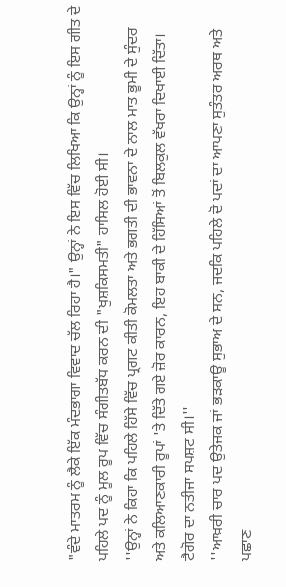"ਵੰਦੇ ਮਾਤਰਮ ਨੂੰ ਲੈਕੇ ਇੱਕ ਮੰਦਭਾਗਾ ਵਿਵਾਦ ਚੱਲ ਰਿਹਾ ਹੈ।" ਉਨ੍ਹਾਂ ਨੇ ਇਸ ਵਿੱਚ ਲਿਖਿਆ ਕਿ ਉਨ੍ਹਾਂ ਨੂੰ ਇਸ ਗੀਤ ਦੇ ਪਹਿਲੇ ਪਦ ਨੂੰ ਮੂਲ ਰੂਪ ਵਿੱਚ ਸੰਗੀਤਬੱਧ ਕਰਨ ਦੀ "ਖੁਸ਼ਕਿਸਮਤੀ" ਹਾਸਿਲ ਹੋਈ ਸੀ।
''ਉਨ੍ਹਾਂ ਨੇ ਕਿਹਾ ਕਿ ਪਹਿਲੇ ਹਿੱਸੇ ਵਿੱਚ ਪ੍ਰਗਟ ਕੀਤੀ ਕੋਮਲਤਾ ਅਤੇ ਭਗਤੀ ਦੀ ਭਾਵਨਾ ਦੇ ਨਾਲ ਮਾਤ ਭੂਮੀ ਦੇ ਸੁੰਦਰ ਅਤੇ ਕਲਿਆਣਕਾਰੀ ਰੂਪਾਂ 'ਤੇ ਦਿੱਤੇ ਗਏ ਜ਼ੋਰ ਕਾਰਨ, ਇਹ ਬਾਕੀ ਦੇ ਹਿੱਸਿਆਂ ਤੋਂ ਬਿਲਕੁਲ ਵੱਖਰਾ ਦਿਖਾਈ ਦਿੱਤਾ। ਟੈਗੋਰ ਦਾ ਨਤੀਜਾ ਸਪਸ਼ਟ ਸੀ।''
''ਆਖ਼ਰੀ ਚਾਰ ਪਦ ਉਤੇਜਕ ਜਾਂ ਭੜਕਾਊ ਸੁਭਾਅ ਦੇ ਸਨ, ਜਦਕਿ ਪਹਿਲੇ ਦੋ ਪਦਾਂ ਦਾ ਆਪਣਾ ਸੁਤੰਤਰ ਅਰਥ ਅਤੇ ਪਛਾਣ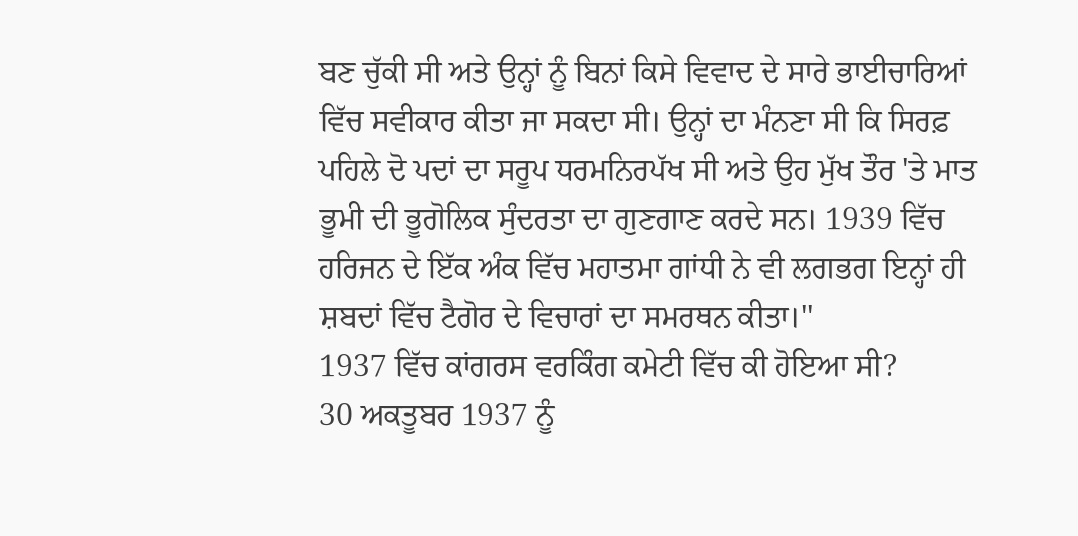ਬਣ ਚੁੱਕੀ ਸੀ ਅਤੇ ਉਨ੍ਹਾਂ ਨੂੰ ਬਿਨਾਂ ਕਿਸੇ ਵਿਵਾਦ ਦੇ ਸਾਰੇ ਭਾਈਚਾਰਿਆਂ ਵਿੱਚ ਸਵੀਕਾਰ ਕੀਤਾ ਜਾ ਸਕਦਾ ਸੀ। ਉਨ੍ਹਾਂ ਦਾ ਮੰਨਣਾ ਸੀ ਕਿ ਸਿਰਫ਼ ਪਹਿਲੇ ਦੋ ਪਦਾਂ ਦਾ ਸਰੂਪ ਧਰਮਨਿਰਪੱਖ ਸੀ ਅਤੇ ਉਹ ਮੁੱਖ ਤੌਰ 'ਤੇ ਮਾਤ ਭੂਮੀ ਦੀ ਭੂਗੋਲਿਕ ਸੁੰਦਰਤਾ ਦਾ ਗੁਣਗਾਣ ਕਰਦੇ ਸਨ। 1939 ਵਿੱਚ ਹਰਿਜਨ ਦੇ ਇੱਕ ਅੰਕ ਵਿੱਚ ਮਹਾਤਮਾ ਗਾਂਧੀ ਨੇ ਵੀ ਲਗਭਗ ਇਨ੍ਹਾਂ ਹੀ ਸ਼ਬਦਾਂ ਵਿੱਚ ਟੈਗੋਰ ਦੇ ਵਿਚਾਰਾਂ ਦਾ ਸਮਰਥਨ ਕੀਤਾ।''
1937 ਵਿੱਚ ਕਾਂਗਰਸ ਵਰਕਿੰਗ ਕਮੇਟੀ ਵਿੱਚ ਕੀ ਹੋਇਆ ਸੀ?
30 ਅਕਤੂਬਰ 1937 ਨੂੰ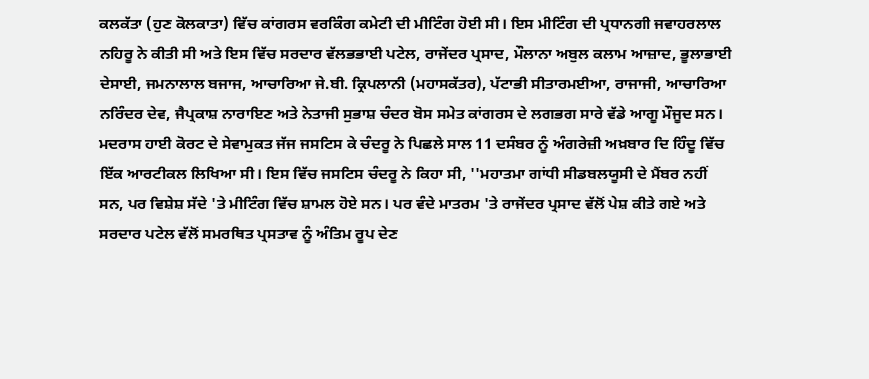ਕਲਕੱਤਾ (ਹੁਣ ਕੋਲਕਾਤਾ) ਵਿੱਚ ਕਾਂਗਰਸ ਵਰਕਿੰਗ ਕਮੇਟੀ ਦੀ ਮੀਟਿੰਗ ਹੋਈ ਸੀ। ਇਸ ਮੀਟਿੰਗ ਦੀ ਪ੍ਰਧਾਨਗੀ ਜਵਾਹਰਲਾਲ ਨਹਿਰੂ ਨੇ ਕੀਤੀ ਸੀ ਅਤੇ ਇਸ ਵਿੱਚ ਸਰਦਾਰ ਵੱਲਭਭਾਈ ਪਟੇਲ, ਰਾਜੇਂਦਰ ਪ੍ਰਸਾਦ, ਮੌਲਾਨਾ ਅਬੁਲ ਕਲਾਮ ਆਜ਼ਾਦ, ਭੂਲਾਭਾਈ ਦੇਸਾਈ, ਜਮਨਾਲਾਲ ਬਜਾਜ, ਆਚਾਰਿਆ ਜੇ.ਬੀ. ਕ੍ਰਿਪਲਾਨੀ (ਮਹਾਸਕੱਤਰ), ਪੱਟਾਭੀ ਸੀਤਾਰਮਈਆ, ਰਾਜਾਜੀ, ਆਚਾਰਿਆ ਨਰਿੰਦਰ ਦੇਵ, ਜੈਪ੍ਰਕਾਸ਼ ਨਾਰਾਇਣ ਅਤੇ ਨੇਤਾਜੀ ਸੁਭਾਸ਼ ਚੰਦਰ ਬੋਸ ਸਮੇਤ ਕਾਂਗਰਸ ਦੇ ਲਗਭਗ ਸਾਰੇ ਵੱਡੇ ਆਗੂ ਮੌਜੂਦ ਸਨ।
ਮਦਰਾਸ ਹਾਈ ਕੋਰਟ ਦੇ ਸੇਵਾਮੁਕਤ ਜੱਜ ਜਸਟਿਸ ਕੇ ਚੰਦਰੂ ਨੇ ਪਿਛਲੇ ਸਾਲ 11 ਦਸੰਬਰ ਨੂੰ ਅੰਗਰੇਜ਼ੀ ਅਖ਼ਬਾਰ ਦਿ ਹਿੰਦੂ ਵਿੱਚ ਇੱਕ ਆਰਟੀਕਲ ਲਿਖਿਆ ਸੀ। ਇਸ ਵਿੱਚ ਜਸਟਿਸ ਚੰਦਰੂ ਨੇ ਕਿਹਾ ਸੀ, ''ਮਹਾਤਮਾ ਗਾਂਧੀ ਸੀਡਬਲਯੂਸੀ ਦੇ ਮੈਂਬਰ ਨਹੀਂ ਸਨ, ਪਰ ਵਿਸ਼ੇਸ਼ ਸੱਦੇ 'ਤੇ ਮੀਟਿੰਗ ਵਿੱਚ ਸ਼ਾਮਲ ਹੋਏ ਸਨ। ਪਰ ਵੰਦੇ ਮਾਤਰਮ 'ਤੇ ਰਾਜੇਂਦਰ ਪ੍ਰਸਾਦ ਵੱਲੋਂ ਪੇਸ਼ ਕੀਤੇ ਗਏ ਅਤੇ ਸਰਦਾਰ ਪਟੇਲ ਵੱਲੋਂ ਸਮਰਥਿਤ ਪ੍ਰਸਤਾਵ ਨੂੰ ਅੰਤਿਮ ਰੂਪ ਦੇਣ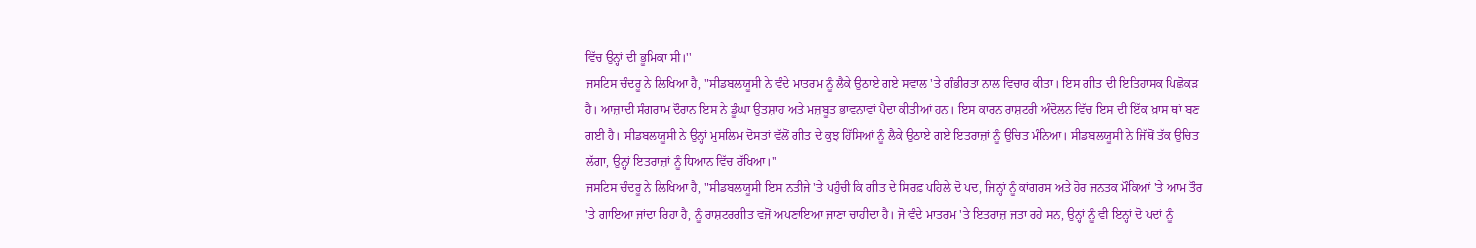ਵਿੱਚ ਉਨ੍ਹਾਂ ਦੀ ਭੂਮਿਕਾ ਸੀ।''
ਜਸਟਿਸ ਚੰਦਰੂ ਨੇ ਲਿਖਿਆ ਹੈ, "ਸੀਡਬਲਯੂਸੀ ਨੇ ਵੰਦੇ ਮਾਤਰਮ ਨੂੰ ਲੈਕੇ ਉਠਾਏ ਗਏ ਸਵਾਲ 'ਤੇ ਗੰਭੀਰਤਾ ਨਾਲ ਵਿਚਾਰ ਕੀਤਾ। ਇਸ ਗੀਤ ਦੀ ਇਤਿਹਾਸਕ ਪਿਛੋਕੜ ਹੈ। ਆਜ਼ਾਦੀ ਸੰਗਰਾਮ ਦੌਰਾਨ ਇਸ ਨੇ ਡੂੰਘਾ ਉਤਸ਼ਾਹ ਅਤੇ ਮਜ਼ਬੂਤ ਭਾਵਨਾਵਾਂ ਪੈਦਾ ਕੀਤੀਆਂ ਹਨ। ਇਸ ਕਾਰਨ ਰਾਸ਼ਟਰੀ ਅੰਦੋਲਨ ਵਿੱਚ ਇਸ ਦੀ ਇੱਕ ਖ਼ਾਸ ਥਾਂ ਬਣ ਗਈ ਹੈ। ਸੀਡਬਲਯੂਸੀ ਨੇ ਉਨ੍ਹਾਂ ਮੁਸਲਿਮ ਦੋਸਤਾਂ ਵੱਲੋਂ ਗੀਤ ਦੇ ਕੁਝ ਹਿੱਸਿਆਂ ਨੂੰ ਲੈਕੇ ਉਠਾਏ ਗਏ ਇਤਰਾਜ਼ਾਂ ਨੂੰ ਉਚਿਤ ਮੰਨਿਆ। ਸੀਡਬਲਯੂਸੀ ਨੇ ਜਿੱਥੋਂ ਤੱਕ ਉਚਿਤ ਲੱਗਾ, ਉਨ੍ਹਾਂ ਇਤਰਾਜ਼ਾਂ ਨੂੰ ਧਿਆਨ ਵਿੱਚ ਰੱਖਿਆ।''
ਜਸਟਿਸ ਚੰਦਰੂ ਨੇ ਲਿਖਿਆ ਹੈ, "ਸੀਡਬਲਯੂਸੀ ਇਸ ਨਤੀਜੇ 'ਤੇ ਪਹੁੰਚੀ ਕਿ ਗੀਤ ਦੇ ਸਿਰਫ਼ ਪਹਿਲੇ ਦੋ ਪਦ, ਜਿਨ੍ਹਾਂ ਨੂੰ ਕਾਂਗਰਸ ਅਤੇ ਹੋਰ ਜਨਤਕ ਮੌਕਿਆਂ 'ਤੇ ਆਮ ਤੌਰ 'ਤੇ ਗਾਇਆ ਜਾਂਦਾ ਰਿਹਾ ਹੈ, ਨੂੰ ਰਾਸ਼ਟਰਗੀਤ ਵਜੋਂ ਅਪਣਾਇਆ ਜਾਣਾ ਚਾਹੀਦਾ ਹੈ। ਜੋ ਵੰਦੇ ਮਾਤਰਮ 'ਤੇ ਇਤਰਾਜ਼ ਜਤਾ ਰਹੇ ਸਨ, ਉਨ੍ਹਾਂ ਨੂੰ ਵੀ ਇਨ੍ਹਾਂ ਦੋ ਪਦਾਂ ਨੂੰ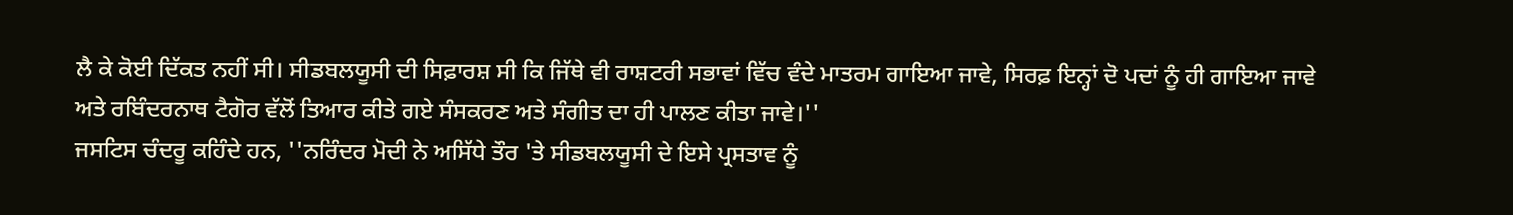ਲੈ ਕੇ ਕੋਈ ਦਿੱਕਤ ਨਹੀਂ ਸੀ। ਸੀਡਬਲਯੂਸੀ ਦੀ ਸਿਫ਼ਾਰਸ਼ ਸੀ ਕਿ ਜਿੱਥੇ ਵੀ ਰਾਸ਼ਟਰੀ ਸਭਾਵਾਂ ਵਿੱਚ ਵੰਦੇ ਮਾਤਰਮ ਗਾਇਆ ਜਾਵੇ, ਸਿਰਫ਼ ਇਨ੍ਹਾਂ ਦੋ ਪਦਾਂ ਨੂੰ ਹੀ ਗਾਇਆ ਜਾਵੇ ਅਤੇ ਰਬਿੰਦਰਨਾਥ ਟੈਗੋਰ ਵੱਲੋਂ ਤਿਆਰ ਕੀਤੇ ਗਏ ਸੰਸਕਰਣ ਅਤੇ ਸੰਗੀਤ ਦਾ ਹੀ ਪਾਲਣ ਕੀਤਾ ਜਾਵੇ।''
ਜਸਟਿਸ ਚੰਦਰੂ ਕਹਿੰਦੇ ਹਨ, ''ਨਰਿੰਦਰ ਮੋਦੀ ਨੇ ਅਸਿੱਧੇ ਤੌਰ 'ਤੇ ਸੀਡਬਲਯੂਸੀ ਦੇ ਇਸੇ ਪ੍ਰਸਤਾਵ ਨੂੰ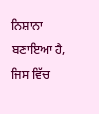ਨਿਸ਼ਾਨਾ ਬਣਾਇਆ ਹੈ, ਜਿਸ ਵਿੱਚ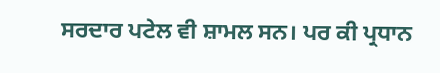ਸਰਦਾਰ ਪਟੇਲ ਵੀ ਸ਼ਾਮਲ ਸਨ। ਪਰ ਕੀ ਪ੍ਰਧਾਨ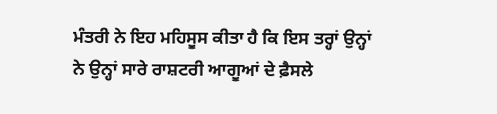ਮੰਤਰੀ ਨੇ ਇਹ ਮਹਿਸੂਸ ਕੀਤਾ ਹੈ ਕਿ ਇਸ ਤਰ੍ਹਾਂ ਉਨ੍ਹਾਂ ਨੇ ਉਨ੍ਹਾਂ ਸਾਰੇ ਰਾਸ਼ਟਰੀ ਆਗੂਆਂ ਦੇ ਫ਼ੈਸਲੇ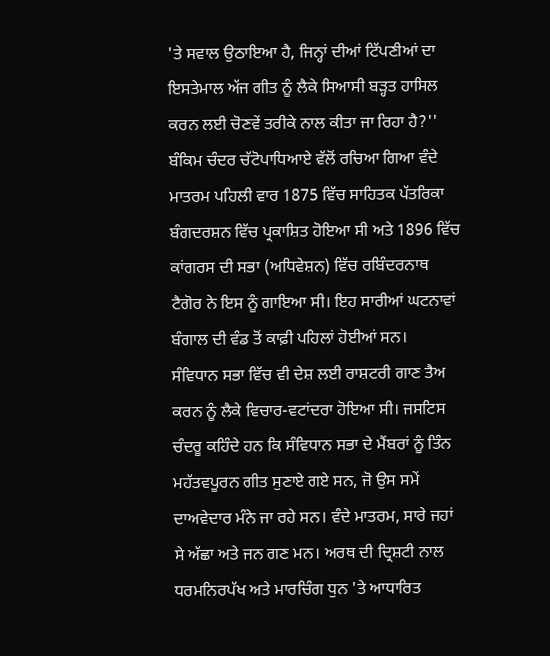'ਤੇ ਸਵਾਲ ਉਠਾਇਆ ਹੈ, ਜਿਨ੍ਹਾਂ ਦੀਆਂ ਟਿੱਪਣੀਆਂ ਦਾ ਇਸਤੇਮਾਲ ਅੱਜ ਗੀਤ ਨੂੰ ਲੈਕੇ ਸਿਆਸੀ ਬੜ੍ਹਤ ਹਾਸਿਲ ਕਰਨ ਲਈ ਚੋਣਵੇਂ ਤਰੀਕੇ ਨਾਲ ਕੀਤਾ ਜਾ ਰਿਹਾ ਹੈ?''
ਬੰਕਿਮ ਚੰਦਰ ਚੱਟੋਪਾਧਿਆਏ ਵੱਲੋਂ ਰਚਿਆ ਗਿਆ ਵੰਦੇ ਮਾਤਰਮ ਪਹਿਲੀ ਵਾਰ 1875 ਵਿੱਚ ਸਾਹਿਤਕ ਪੱਤਰਿਕਾ ਬੰਗਦਰਸ਼ਨ ਵਿੱਚ ਪ੍ਰਕਾਸ਼ਿਤ ਹੋਇਆ ਸੀ ਅਤੇ 1896 ਵਿੱਚ ਕਾਂਗਰਸ ਦੀ ਸਭਾ (ਅਧਿਵੇਸ਼ਨ) ਵਿੱਚ ਰਬਿੰਦਰਨਾਥ ਟੈਗੋਰ ਨੇ ਇਸ ਨੂੰ ਗਾਇਆ ਸੀ। ਇਹ ਸਾਰੀਆਂ ਘਟਨਾਵਾਂ ਬੰਗਾਲ ਦੀ ਵੰਡ ਤੋਂ ਕਾਫ਼ੀ ਪਹਿਲਾਂ ਹੋਈਆਂ ਸਨ।
ਸੰਵਿਧਾਨ ਸਭਾ ਵਿੱਚ ਵੀ ਦੇਸ਼ ਲਈ ਰਾਸ਼ਟਰੀ ਗਾਣ ਤੈਅ ਕਰਨ ਨੂੰ ਲੈਕੇ ਵਿਚਾਰ-ਵਟਾਂਦਰਾ ਹੋਇਆ ਸੀ। ਜਸਟਿਸ ਚੰਦਰੂ ਕਹਿੰਦੇ ਹਨ ਕਿ ਸੰਵਿਧਾਨ ਸਭਾ ਦੇ ਮੈਂਬਰਾਂ ਨੂੰ ਤਿੰਨ ਮਹੱਤਵਪੂਰਨ ਗੀਤ ਸੁਣਾਏ ਗਏ ਸਨ, ਜੋ ਉਸ ਸਮੇਂ ਦਾਅਵੇਦਾਰ ਮੰਨੇ ਜਾ ਰਹੇ ਸਨ। ਵੰਦੇ ਮਾਤਰਮ, ਸਾਰੇ ਜਹਾਂ ਸੇ ਅੱਛਾ ਅਤੇ ਜਨ ਗਣ ਮਨ। ਅਰਥ ਦੀ ਦ੍ਰਿਸ਼ਟੀ ਨਾਲ ਧਰਮਨਿਰਪੱਖ ਅਤੇ ਮਾਰਚਿੰਗ ਧੁਨ 'ਤੇ ਆਧਾਰਿਤ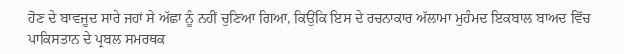ਹੋਣ ਦੇ ਬਾਵਜੂਦ ਸਾਰੇ ਜਹਾਂ ਸੇ ਅੱਛਾ ਨੂੰ ਨਹੀਂ ਚੁਣਿਆ ਗਿਆ, ਕਿਉਂਕਿ ਇਸ ਦੇ ਰਚਨਾਕਾਰ ਅੱਲਾਮਾ ਮੁਹੰਮਦ ਇਕਬਾਲ ਬਾਅਦ ਵਿੱਚ ਪਾਕਿਸਤਾਨ ਦੇ ਪ੍ਰਬਲ ਸਮਰਥਕ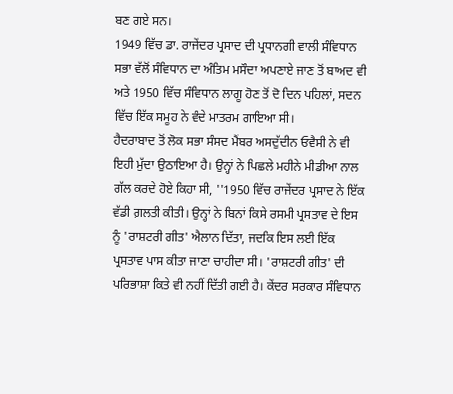ਬਣ ਗਏ ਸਨ।
1949 ਵਿੱਚ ਡਾ. ਰਾਜੇਂਦਰ ਪ੍ਰਸਾਦ ਦੀ ਪ੍ਰਧਾਨਗੀ ਵਾਲੀ ਸੰਵਿਧਾਨ ਸਭਾ ਵੱਲੋਂ ਸੰਵਿਧਾਨ ਦਾ ਅੰਤਿਮ ਮਸੌਦਾ ਅਪਣਾਏ ਜਾਣ ਤੋਂ ਬਾਅਦ ਵੀ ਅਤੇ 1950 ਵਿੱਚ ਸੰਵਿਧਾਨ ਲਾਗੂ ਹੋਣ ਤੋਂ ਦੋ ਦਿਨ ਪਹਿਲਾਂ, ਸਦਨ ਵਿੱਚ ਇੱਕ ਸਮੂਹ ਨੇ ਵੰਦੇ ਮਾਤਰਮ ਗਾਇਆ ਸੀ।
ਹੈਦਰਾਬਾਦ ਤੋਂ ਲੋਕ ਸਭਾ ਸੰਸਦ ਮੈਂਬਰ ਅਸਦੁੱਦੀਨ ਓਵੈਸੀ ਨੇ ਵੀ ਇਹੀ ਮੁੱਦਾ ਉਠਾਇਆ ਹੈ। ਉਨ੍ਹਾਂ ਨੇ ਪਿਛਲੇ ਮਹੀਨੇ ਮੀਡੀਆ ਨਾਲ ਗੱਲ ਕਰਦੇ ਹੋਏ ਕਿਹਾ ਸੀ, ''1950 ਵਿੱਚ ਰਾਜੇਂਦਰ ਪ੍ਰਸਾਦ ਨੇ ਇੱਕ ਵੱਡੀ ਗ਼ਲਤੀ ਕੀਤੀ। ਉਨ੍ਹਾਂ ਨੇ ਬਿਨਾਂ ਕਿਸੇ ਰਸਮੀ ਪ੍ਰਸਤਾਵ ਦੇ ਇਸ ਨੂੰ 'ਰਾਸ਼ਟਰੀ ਗੀਤ' ਐਲਾਨ ਦਿੱਤਾ, ਜਦਕਿ ਇਸ ਲਈ ਇੱਕ ਪ੍ਰਸਤਾਵ ਪਾਸ ਕੀਤਾ ਜਾਣਾ ਚਾਹੀਦਾ ਸੀ। 'ਰਾਸ਼ਟਰੀ ਗੀਤ' ਦੀ ਪਰਿਭਾਸ਼ਾ ਕਿਤੇ ਵੀ ਨਹੀਂ ਦਿੱਤੀ ਗਈ ਹੈ। ਕੇਂਦਰ ਸਰਕਾਰ ਸੰਵਿਧਾਨ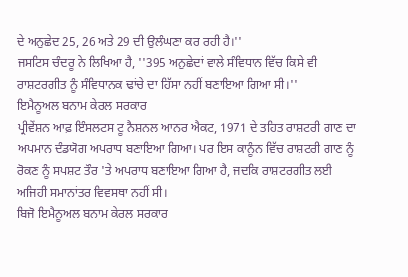ਦੇ ਅਨੁਛੇਦ 25, 26 ਅਤੇ 29 ਦੀ ਉਲੰਘਣਾ ਕਰ ਰਹੀ ਹੈ।''
ਜਸਟਿਸ ਚੰਦਰੂ ਨੇ ਲਿਖਿਆ ਹੈ, ''395 ਅਨੁਛੇਦਾਂ ਵਾਲੇ ਸੰਵਿਧਾਨ ਵਿੱਚ ਕਿਸੇ ਵੀ ਰਾਸ਼ਟਰਗੀਤ ਨੂੰ ਸੰਵਿਧਾਨਕ ਢਾਂਚੇ ਦਾ ਹਿੱਸਾ ਨਹੀਂ ਬਣਾਇਆ ਗਿਆ ਸੀ।''
ਇਮੈਨੂਅਲ ਬਨਾਮ ਕੇਰਲ ਸਰਕਾਰ
ਪ੍ਰੀਵੇਂਸ਼ਨ ਆਫ਼ ਇੰਸਲਟਸ ਟੂ ਨੈਸ਼ਨਲ ਆਨਰ ਐਕਟ, 1971 ਦੇ ਤਹਿਤ ਰਾਸ਼ਟਰੀ ਗਾਣ ਦਾ ਅਪਮਾਨ ਦੰਡਯੋਗ ਅਪਰਾਧ ਬਣਾਇਆ ਗਿਆ। ਪਰ ਇਸ ਕਾਨੂੰਨ ਵਿੱਚ ਰਾਸ਼ਟਰੀ ਗਾਣ ਨੂੰ ਰੋਕਣ ਨੂੰ ਸਪਸ਼ਟ ਤੌਰ 'ਤੇ ਅਪਰਾਧ ਬਣਾਇਆ ਗਿਆ ਹੈ, ਜਦਕਿ ਰਾਸ਼ਟਰਗੀਤ ਲਈ ਅਜਿਹੀ ਸਮਾਨਾਂਤਰ ਵਿਵਸਥਾ ਨਹੀਂ ਸੀ।
ਬਿਜੋ ਇਮੈਨੂਅਲ ਬਨਾਮ ਕੇਰਲ ਸਰਕਾਰ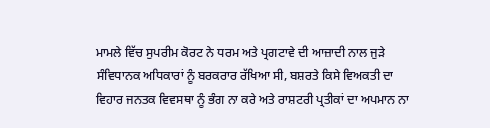ਮਾਮਲੇ ਵਿੱਚ ਸੁਪਰੀਮ ਕੋਰਟ ਨੇ ਧਰਮ ਅਤੇ ਪ੍ਰਗਟਾਵੇ ਦੀ ਆਜ਼ਾਦੀ ਨਾਲ ਜੁੜੇ ਸੰਵਿਧਾਨਕ ਅਧਿਕਾਰਾਂ ਨੂੰ ਬਰਕਰਾਰ ਰੱਖਿਆ ਸੀ, ਬਸ਼ਰਤੇ ਕਿਸੇ ਵਿਅਕਤੀ ਦਾ ਵਿਹਾਰ ਜਨਤਕ ਵਿਵਸਥਾ ਨੂੰ ਭੰਗ ਨਾ ਕਰੇ ਅਤੇ ਰਾਸ਼ਟਰੀ ਪ੍ਰਤੀਕਾਂ ਦਾ ਅਪਮਾਨ ਨਾ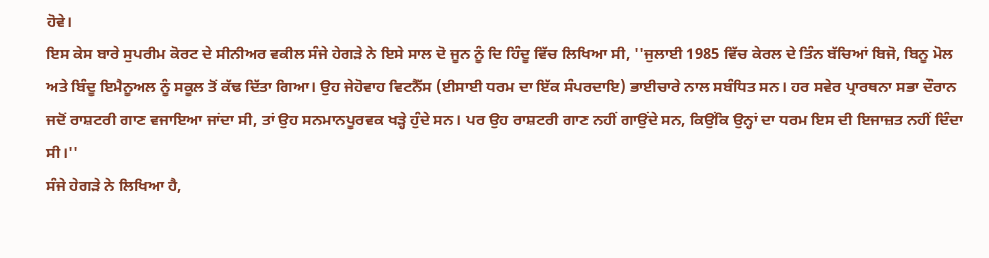ਹੋਵੇ।
ਇਸ ਕੇਸ ਬਾਰੇ ਸੁਪਰੀਮ ਕੋਰਟ ਦੇ ਸੀਨੀਅਰ ਵਕੀਲ ਸੰਜੇ ਹੇਗੜੇ ਨੇ ਇਸੇ ਸਾਲ ਦੋ ਜੂਨ ਨੂੰ ਦਿ ਹਿੰਦੂ ਵਿੱਚ ਲਿਖਿਆ ਸੀ, ''ਜੁਲਾਈ 1985 ਵਿੱਚ ਕੇਰਲ ਦੇ ਤਿੰਨ ਬੱਚਿਆਂ ਬਿਜੋ, ਬਿਨੂ ਮੋਲ ਅਤੇ ਬਿੰਦੂ ਇਮੈਨੂਅਲ ਨੂੰ ਸਕੂਲ ਤੋਂ ਕੱਢ ਦਿੱਤਾ ਗਿਆ। ਉਹ ਜੇਹੋਵਾਹ ਵਿਟਨੈੱਸ (ਈਸਾਈ ਧਰਮ ਦਾ ਇੱਕ ਸੰਪਰਦਾਇ) ਭਾਈਚਾਰੇ ਨਾਲ ਸਬੰਧਿਤ ਸਨ। ਹਰ ਸਵੇਰ ਪ੍ਰਾਰਥਨਾ ਸਭਾ ਦੌਰਾਨ ਜਦੋਂ ਰਾਸ਼ਟਰੀ ਗਾਣ ਵਜਾਇਆ ਜਾਂਦਾ ਸੀ, ਤਾਂ ਉਹ ਸਨਮਾਨਪੂਰਵਕ ਖੜ੍ਹੇ ਹੁੰਦੇ ਸਨ। ਪਰ ਉਹ ਰਾਸ਼ਟਰੀ ਗਾਣ ਨਹੀਂ ਗਾਉਂਦੇ ਸਨ, ਕਿਉਂਕਿ ਉਨ੍ਹਾਂ ਦਾ ਧਰਮ ਇਸ ਦੀ ਇਜਾਜ਼ਤ ਨਹੀਂ ਦਿੰਦਾ ਸੀ।''
ਸੰਜੇ ਹੇਗੜੇ ਨੇ ਲਿਖਿਆ ਹੈ,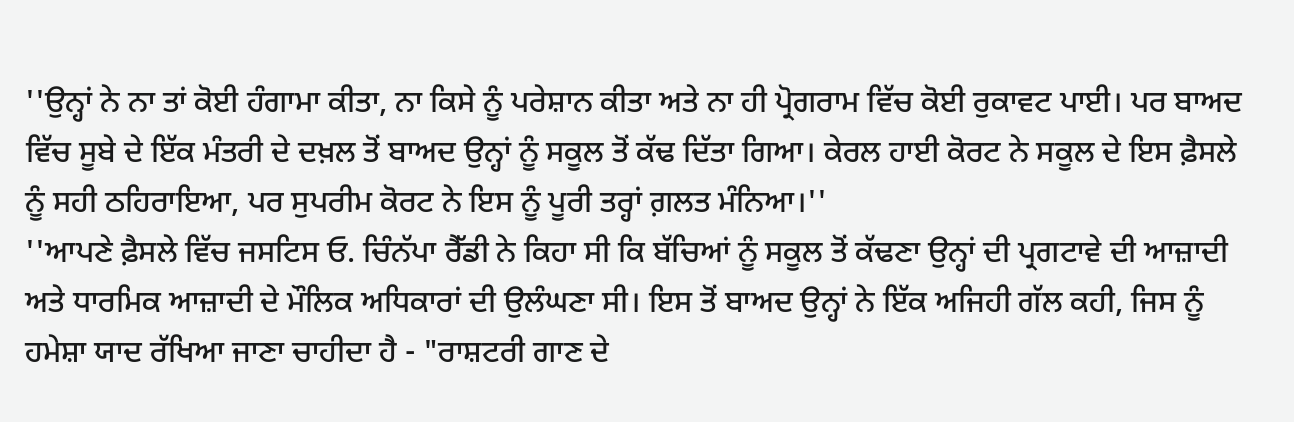''ਉਨ੍ਹਾਂ ਨੇ ਨਾ ਤਾਂ ਕੋਈ ਹੰਗਾਮਾ ਕੀਤਾ, ਨਾ ਕਿਸੇ ਨੂੰ ਪਰੇਸ਼ਾਨ ਕੀਤਾ ਅਤੇ ਨਾ ਹੀ ਪ੍ਰੋਗਰਾਮ ਵਿੱਚ ਕੋਈ ਰੁਕਾਵਟ ਪਾਈ। ਪਰ ਬਾਅਦ ਵਿੱਚ ਸੂਬੇ ਦੇ ਇੱਕ ਮੰਤਰੀ ਦੇ ਦਖ਼ਲ ਤੋਂ ਬਾਅਦ ਉਨ੍ਹਾਂ ਨੂੰ ਸਕੂਲ ਤੋਂ ਕੱਢ ਦਿੱਤਾ ਗਿਆ। ਕੇਰਲ ਹਾਈ ਕੋਰਟ ਨੇ ਸਕੂਲ ਦੇ ਇਸ ਫ਼ੈਸਲੇ ਨੂੰ ਸਹੀ ਠਹਿਰਾਇਆ, ਪਰ ਸੁਪਰੀਮ ਕੋਰਟ ਨੇ ਇਸ ਨੂੰ ਪੂਰੀ ਤਰ੍ਹਾਂ ਗ਼ਲਤ ਮੰਨਿਆ।''
''ਆਪਣੇ ਫ਼ੈਸਲੇ ਵਿੱਚ ਜਸਟਿਸ ਓ. ਚਿੰਨੱਪਾ ਰੈੱਡੀ ਨੇ ਕਿਹਾ ਸੀ ਕਿ ਬੱਚਿਆਂ ਨੂੰ ਸਕੂਲ ਤੋਂ ਕੱਢਣਾ ਉਨ੍ਹਾਂ ਦੀ ਪ੍ਰਗਟਾਵੇ ਦੀ ਆਜ਼ਾਦੀ ਅਤੇ ਧਾਰਮਿਕ ਆਜ਼ਾਦੀ ਦੇ ਮੌਲਿਕ ਅਧਿਕਾਰਾਂ ਦੀ ਉਲੰਘਣਾ ਸੀ। ਇਸ ਤੋਂ ਬਾਅਦ ਉਨ੍ਹਾਂ ਨੇ ਇੱਕ ਅਜਿਹੀ ਗੱਲ ਕਹੀ, ਜਿਸ ਨੂੰ ਹਮੇਸ਼ਾ ਯਾਦ ਰੱਖਿਆ ਜਾਣਾ ਚਾਹੀਦਾ ਹੈ - "ਰਾਸ਼ਟਰੀ ਗਾਣ ਦੇ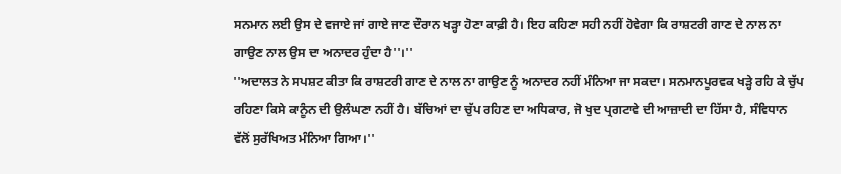ਸਨਮਾਨ ਲਈ ਉਸ ਦੇ ਵਜਾਏ ਜਾਂ ਗਾਏ ਜਾਣ ਦੌਰਾਨ ਖੜ੍ਹਾ ਹੋਣਾ ਕਾਫ਼ੀ ਹੈ। ਇਹ ਕਹਿਣਾ ਸਹੀ ਨਹੀਂ ਹੋਵੇਗਾ ਕਿ ਰਾਸ਼ਟਰੀ ਗਾਣ ਦੇ ਨਾਲ ਨਾ ਗਾਉਣ ਨਾਲ ਉਸ ਦਾ ਅਨਾਦਰ ਹੁੰਦਾ ਹੈ''।''
''ਅਦਾਲਤ ਨੇ ਸਪਸ਼ਟ ਕੀਤਾ ਕਿ ਰਾਸ਼ਟਰੀ ਗਾਣ ਦੇ ਨਾਲ ਨਾ ਗਾਉਣ ਨੂੰ ਅਨਾਦਰ ਨਹੀਂ ਮੰਨਿਆ ਜਾ ਸਕਦਾ। ਸਨਮਾਨਪੂਰਵਕ ਖੜ੍ਹੇ ਰਹਿ ਕੇ ਚੁੱਪ ਰਹਿਣਾ ਕਿਸੇ ਕਾਨੂੰਨ ਦੀ ਉਲੰਘਣਾ ਨਹੀਂ ਹੈ। ਬੱਚਿਆਂ ਦਾ ਚੁੱਪ ਰਹਿਣ ਦਾ ਅਧਿਕਾਰ, ਜੋ ਖੁਦ ਪ੍ਰਗਟਾਵੇ ਦੀ ਆਜ਼ਾਦੀ ਦਾ ਹਿੱਸਾ ਹੈ, ਸੰਵਿਧਾਨ ਵੱਲੋਂ ਸੁਰੱਖਿਅਤ ਮੰਨਿਆ ਗਿਆ।''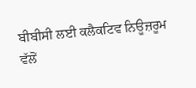ਬੀਬੀਸੀ ਲਈ ਕਲੈਕਟਿਵ ਨਿਊਜ਼ਰੂਮ ਵੱਲੋਂ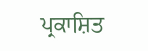ਪ੍ਰਕਾਸ਼ਿਤ